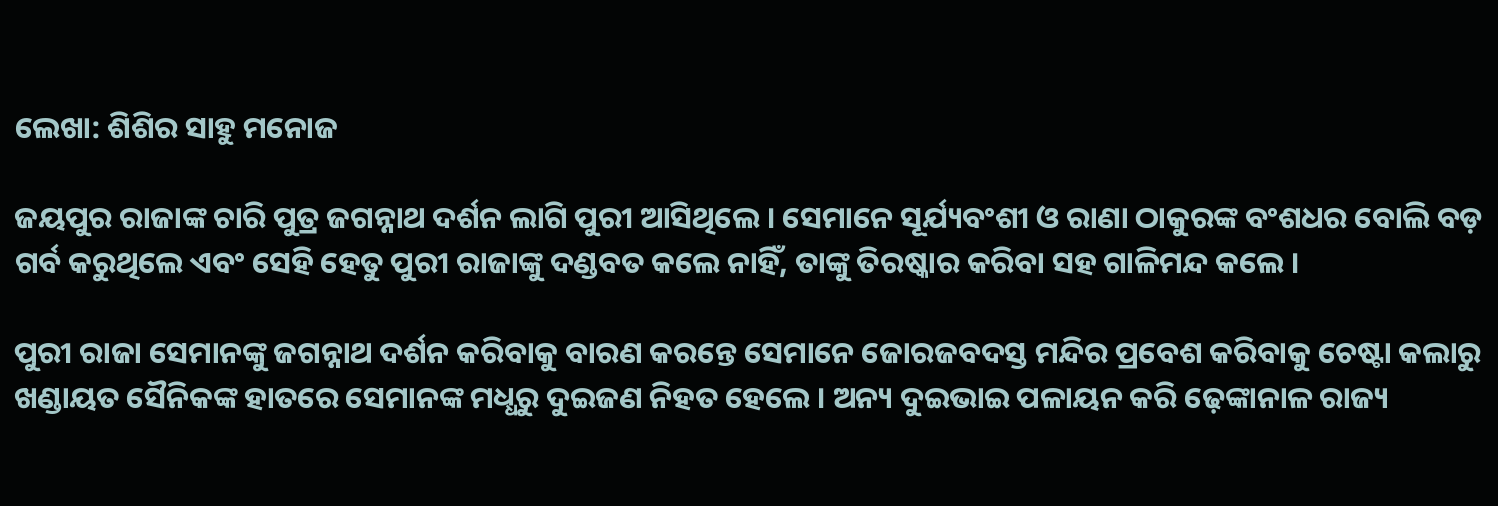ଲେଖା: ଶିଶିର ସାହୁ ମନୋଜ

ଜୟପୁର ରାଜାଙ୍କ ଚାରି ପୁତ୍ର ଜଗନ୍ନାଥ ଦର୍ଶନ ଲାଗି ପୁରୀ ଆସିଥିଲେ । ସେମାନେ ସୂର୍ଯ୍ୟବଂଶୀ ଓ ରାଣା ଠାକୁରଙ୍କ ବଂଶଧର ବୋଲି ବଡ଼ ଗର୍ବ କରୁଥିଲେ ଏବଂ ସେହି ହେତୁ ପୁରୀ ରାଜାଙ୍କୁ ଦଣ୍ଡବତ କଲେ ନାହିଁ, ତାଙ୍କୁ ତିରଷ୍କାର କରିବା ସହ ଗାଳିମନ୍ଦ କଲେ ।

ପୁରୀ ରାଜା ସେମାନଙ୍କୁ ଜଗନ୍ନାଥ ଦର୍ଶନ କରିବାକୁ ବାରଣ କରନ୍ତେ ସେମାନେ ଜୋରଜବଦସ୍ତ ମନ୍ଦିର ପ୍ରବେଶ କରିବାକୁ ଚେଷ୍ଟା କଲାରୁ ଖଣ୍ଡାୟତ ସୈନିକଙ୍କ ହାତରେ ସେମାନଙ୍କ ମଧ୍ଧରୁ ଦୁଇଜଣ ନିହତ ହେଲେ । ଅନ୍ୟ ଦୁଇଭାଇ ପଳାୟନ କରି ଢ଼େଙ୍କାନାଳ ରାଜ୍ୟ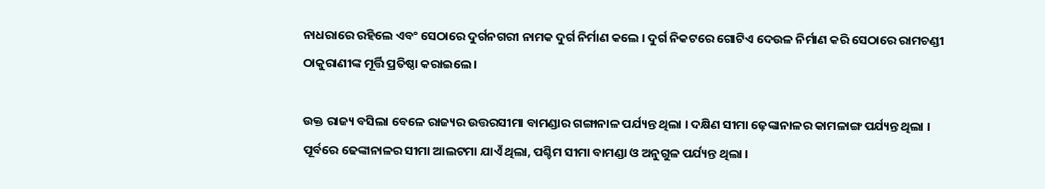ନାଧରାରେ ରହିଲେ ଏବଂ ସେଠାରେ ଦୁର୍ଗନଗରୀ ନାମକ ଦୁର୍ଗ ନିର୍ମାଣ କଲେ । ଦୁର୍ଗ ନିକଟରେ ଗୋଟିଏ ଦେଉଳ ନିର୍ମାଣ କରି ସେଠାରେ ରାମଚଣ୍ଡୀ ଠାକୁରାଣୀଙ୍କ ମୂର୍ତ୍ତି ପ୍ରତିଷ୍ଠା କରାଇଲେ ।

ଉକ୍ତ ରାଜ୍ୟ ବସିଲା ବେଳେ ରାଜ୍ୟର ଉତ୍ତରସୀମା ବାମଣ୍ଡାର ଗଙ୍ଗାନାଳ ପର୍ଯ୍ୟନ୍ତ ଥିଲା । ଦକ୍ଷିଣ ସୀମା ଢ଼େଙ୍କାନାଳର କାମଳାଙ୍ଗ ପର୍ଯ୍ୟନ୍ତ ଥିଲା । ପୂର୍ବରେ ଢେଙ୍କାନାଳର ସୀମା ଆଲଟମା ଯାଏଁ ଥିଲା, ପଶ୍ଚିମ ସୀମା ବାମଣ୍ଡା ଓ ଅନୁଗୁଳ ପର୍ଯ୍ୟନ୍ତ ଥିଲା ।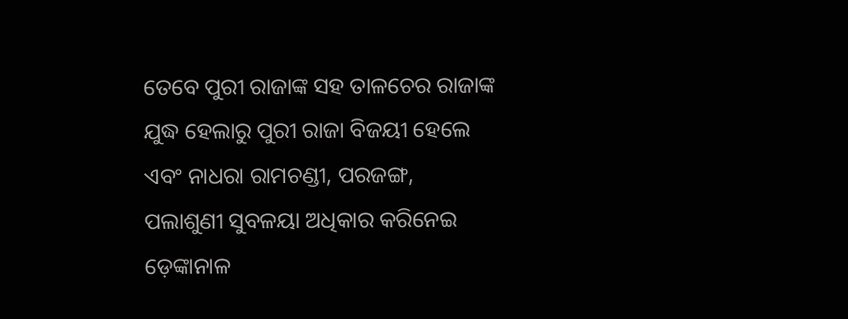ତେବେ ପୁରୀ ରାଜାଙ୍କ ସହ ତାଳଚେର ରାଜାଙ୍କ ଯୁଦ୍ଧ ହେଲାରୁ ପୁରୀ ରାଜା ବିଜୟୀ ହେଲେ ଏବଂ ନାଧରା ରାମଚଣ୍ଡୀ, ପରଜଙ୍ଗ, ପଲାଶୁଣୀ ସୁବଳୟା ଅଧିକାର କରିନେଇ ଡ଼େଙ୍କାନାଳ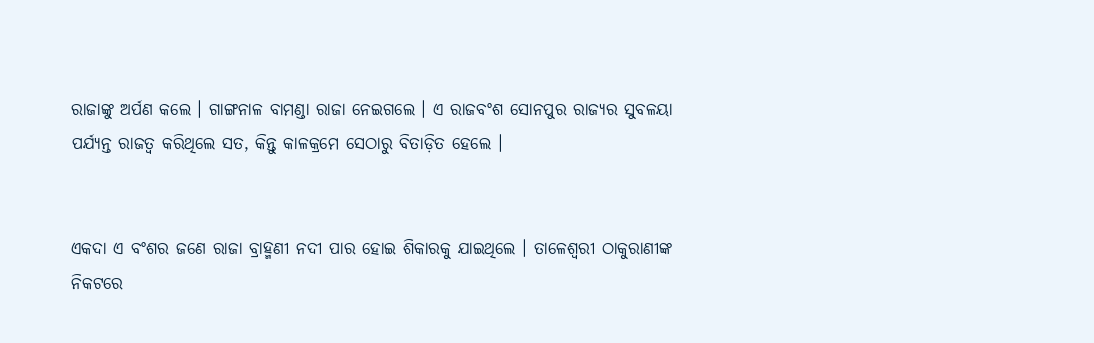ରାଜାଙ୍କୁ ଅର୍ପଣ କଲେ । ଗାଙ୍ଗନାଳ ବାମଣ୍ଡା ରାଜା ନେଇଗଲେ । ଏ ରାଜବଂଶ ସୋନପୁର ରାଜ୍ୟର ସୁବଳୟା ପର୍ଯ୍ୟନ୍ତ ରାଜତ୍ଵ କରିଥିଲେ ସତ, କିନ୍ତୁ କାଳକ୍ରମେ ସେଠାରୁ ବିତାଡ଼ିତ ହେଲେ ।


ଏକଦା ଏ ବଂଶର ଜଣେ ରାଜା ବ୍ରାହ୍ମଣୀ ନଦୀ ପାର ହୋଇ ଶିକାରକୁ ଯାଇଥିଲେ । ତାଳେଶ୍ଵରୀ ଠାକୁରାଣୀଙ୍କ ନିକଟରେ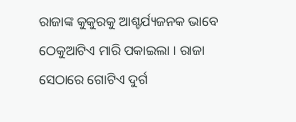ରାଜାଙ୍କ କୁକୁରକୁ ଆଶ୍ଚର୍ଯ୍ୟଜନକ ଭାବେ ଠେକୁଆଟିଏ ମାରି ପକାଇଲା । ରାଜା ସେଠାରେ ଗୋଟିଏ ଦୁର୍ଗ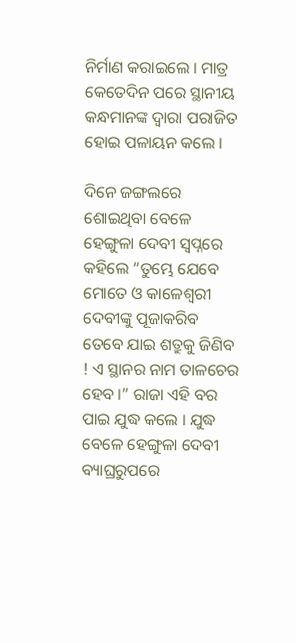ନିର୍ମାଣ କରାଇଲେ । ମାତ୍ର କେତେଦିନ ପରେ ସ୍ଥାନୀୟ କନ୍ଧମାନଙ୍କ ଦ୍ଵାରା ପରାଜିତ ହୋଇ ପଳାୟନ କଲେ ।

ଦିନେ ଜଙ୍ଗଲରେ ଶୋଇଥିବା ବେଳେ ହେଙ୍ଗୁଳା ଦେବୀ ସ୍ଵପ୍ନରେ କହିଲେ “ତୁମ୍ଭେ ଯେବେ ମୋତେ ଓ କାଳେଶ୍ଵରୀ ଦେବୀଙ୍କୁ ପୂଜାକରିବ ତେବେ ଯାଇ ଶତ୍ରୁକୁ ଜିଣିବ ! ଏ ସ୍ଥାନର ନାମ ତାଳଚେର ହେବ ।” ରାଜା ଏହି ବର ପାଇ ଯୁଦ୍ଧ କଲେ । ଯୁଦ୍ଧ ବେଳେ ହେଙ୍ଗୁଳା ଦେବୀ ବ୍ୟାଘ୍ରରୁପରେ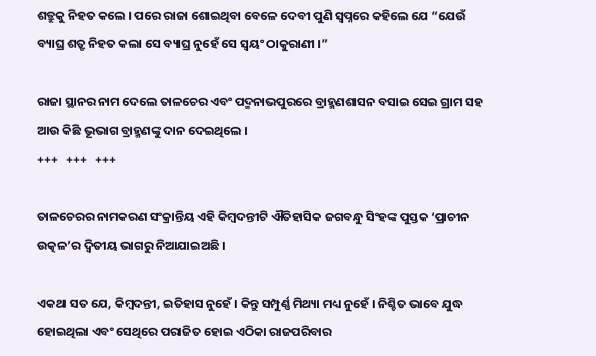ଶତ୍ରୁକୁ ନିହତ କଲେ । ପରେ ରାଜା ଶୋଇଥିବା ବେଳେ ଦେବୀ ପୁଣି ସ୍ଵପ୍ନରେ କହିଲେ ଯେ “ଯେଉଁ ବ୍ୟାଘ୍ର ଶତ୍ରୃ ନିହତ କଲା ସେ ବ୍ୟାଘ୍ର ନୁହେଁ ସେ ସ୍ଵୟଂ ଠାକୁରାଣୀ ।”

ରାଜା ସ୍ଥାନର ନାମ ଦେଲେ ତାଳଚେର ଏବଂ ପଦ୍ମନାଭପୁରରେ ବ୍ରାହ୍ମଣଶାସନ ବସାଇ ସେଇ ଗ୍ରାମ ସହ ଆଉ କିଛି ଭୂଭାଗ ବ୍ରାହ୍ମଣଙ୍କୁ ଦାନ ଦେଇଥିଲେ ।
+++   +++   +++

ତାଳଚେରର ନାମକରଣ ସଂକ୍ରାନ୍ତିୟ ଏହି କିମ୍ବଦନ୍ତୀଟି ଐତିହାସିକ ଜଗବନ୍ଧୁ ସିଂହଙ୍କ ପୁସ୍ତକ ‘ପ୍ରାଚୀନ ଉତ୍କଳ’ର ଦ୍ଵିତୀୟ ଭାଗରୁ ନିଆଯାଇଅଛି ।

ଏକଥା ସତ ଯେ, କିମ୍ବଦନ୍ତୀ, ଇତିହାସ ନୁହେଁ । କିନ୍ତୁ ସମ୍ପୁର୍ଣ୍ଣ ମିଥ୍ୟା ମଧ୍ୟ ନୁହେଁ । ନିଶ୍ଚିତ ଭାବେ ଯୁଦ୍ଧ ହୋଇଥିଲା ଏବଂ ସେଥିରେ ପରାଜିତ ହୋଇ ଏଠିକା ରାଜପରିବାର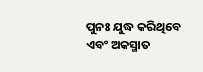ପୁନଃ ଯୁଦ୍ଧ କରିଥିବେ ଏବଂ ଅକସ୍ମାତ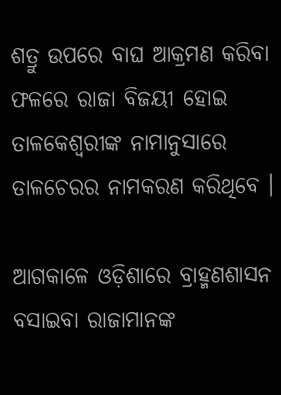ଶତ୍ରୁ ଉପରେ ବାଘ ଆକ୍ରମଣ କରିବା ଫଳରେ ରାଜା ବିଜୟୀ ହୋଇ ତାଳକେଶ୍ଵରୀଙ୍କ ନାମାନୁସାରେ ତାଳଚେରର ନାମକରଣ କରିଥିବେ ।

ଆଗକାଳେ ଓଡ଼ିଶାରେ ବ୍ରାହ୍ମଣଶାସନ ବସାଇବା ରାଜାମାନଙ୍କ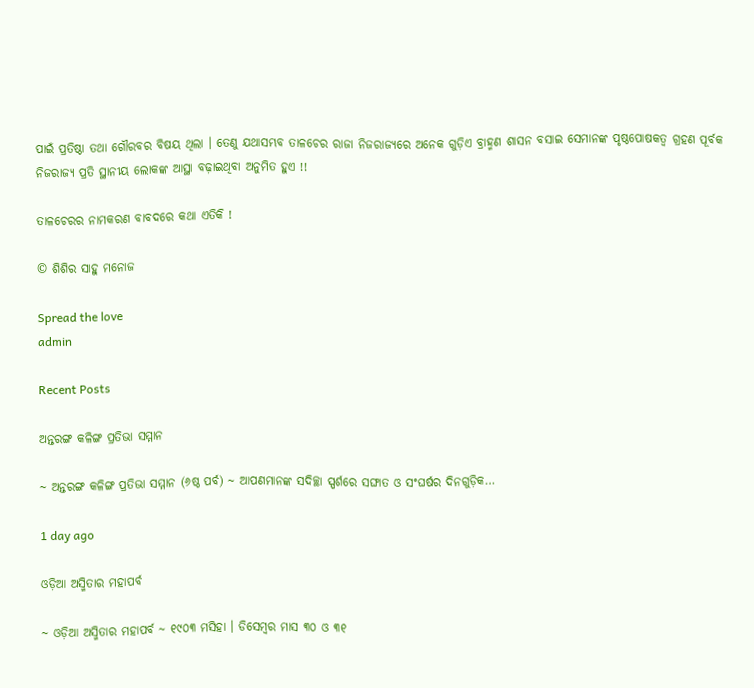ପାଇଁ ପ୍ରତିଷ୍ଠା ତଥା ଗୌରବର ବିଷୟ ଥିଲା । ତେଣୁ ଯଥାସମ୍ଭବ ତାଳଚେର ରାଜା ନିଜରାଜ୍ୟରେ ଅନେକ ଗୁଡ଼ିଏ ବ୍ରାହ୍ମଣ ଶାସନ ବସାଇ ସେମାନଙ୍କ ପୃଷ୍ଠପୋଷକତ୍ଵ ଗ୍ରହଣ ପୂର୍ବକ ନିଜରାଜ୍ୟ ପ୍ରତି ସ୍ଥାନୀୟ ଲୋକଙ୍କ ଆସ୍ଥା ବଢ଼ାଇଥିବା ଅନୁମିତ ହୁଏ !!

ତାଳଚେରର ନାମକରଣ ବାବଦରେ କଥା ଏତିକି !

© ଶିଶିର ସାହୁ ମନୋଜ

Spread the love
admin

Recent Posts

ଅନ୍ତରଙ୍ଗ କଳିଙ୍ଗ ପ୍ରତିଭା ସମ୍ମାନ

~ ଅନ୍ତରଙ୍ଗ କଳିଙ୍ଗ ପ୍ରତିଭା ସମ୍ମାନ (୬ଷ୍ଠ ପର୍ବ) ~ ଆପଣମାନଙ୍କ ସଦିଚ୍ଛା ସ୍ପର୍ଶରେ ସଙ୍ଘାତ ଓ ସଂଘର୍ଷର ଦିନଗୁଡ଼ିକ…

1 day ago

ଓଡ଼ିଆ ଅସ୍ମିତାର ମହାପର୍ବ

~ ଓଡ଼ିଆ ଅସ୍ମିତାର ମହାପର୍ବ ~ ୧୯୦୩ ମସିହା । ଡିସେମ୍ବର ମାସ ୩୦ ଓ ୩୧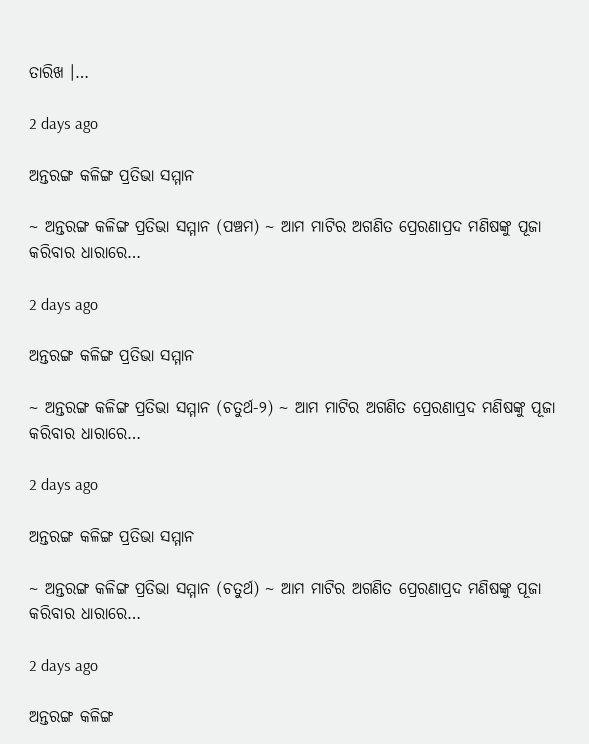ତାରିଖ ।…

2 days ago

ଅନ୍ତରଙ୍ଗ କଳିଙ୍ଗ ପ୍ରତିଭା ସମ୍ମାନ

~ ଅନ୍ତରଙ୍ଗ କଳିଙ୍ଗ ପ୍ରତିଭା ସମ୍ମାନ (ପଞ୍ଚମ) ~ ଆମ ମାଟିର ଅଗଣିତ ପ୍ରେରଣାପ୍ରଦ ମଣିଷଙ୍କୁ ପୂଜା କରିବାର ଧାରାରେ…

2 days ago

ଅନ୍ତରଙ୍ଗ କଳିଙ୍ଗ ପ୍ରତିଭା ସମ୍ମାନ

~ ଅନ୍ତରଙ୍ଗ କଳିଙ୍ଗ ପ୍ରତିଭା ସମ୍ମାନ (ଚତୁର୍ଥ-୨) ~ ଆମ ମାଟିର ଅଗଣିତ ପ୍ରେରଣାପ୍ରଦ ମଣିଷଙ୍କୁ ପୂଜା କରିବାର ଧାରାରେ…

2 days ago

ଅନ୍ତରଙ୍ଗ କଳିଙ୍ଗ ପ୍ରତିଭା ସମ୍ମାନ

~ ଅନ୍ତରଙ୍ଗ କଳିଙ୍ଗ ପ୍ରତିଭା ସମ୍ମାନ (ଚତୁର୍ଥ) ~ ଆମ ମାଟିର ଅଗଣିତ ପ୍ରେରଣାପ୍ରଦ ମଣିଷଙ୍କୁ ପୂଜା କରିବାର ଧାରାରେ…

2 days ago

ଅନ୍ତରଙ୍ଗ କଳିଙ୍ଗ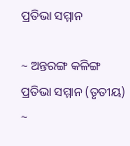ପ୍ରତିଭା ସମ୍ମାନ

~ ଅନ୍ତରଙ୍ଗ କଳିଙ୍ଗ ପ୍ରତିଭା ସମ୍ମାନ (ତୃତୀୟ) ~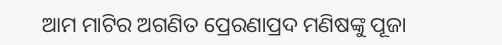ଆମ ମାଟିର ଅଗଣିତ ପ୍ରେରଣାପ୍ରଦ ମଣିଷଙ୍କୁ ପୂଜା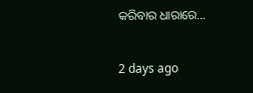କରିବାର ଧାରାରେ…

2 days ago